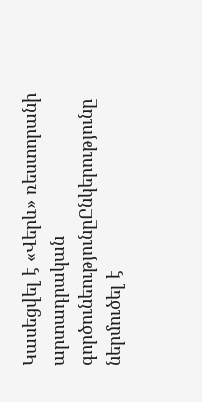Կասեցվել է «Վերև» ռեստորանի արտադրական գործունեությունըԸնկերությունը ներմուծել է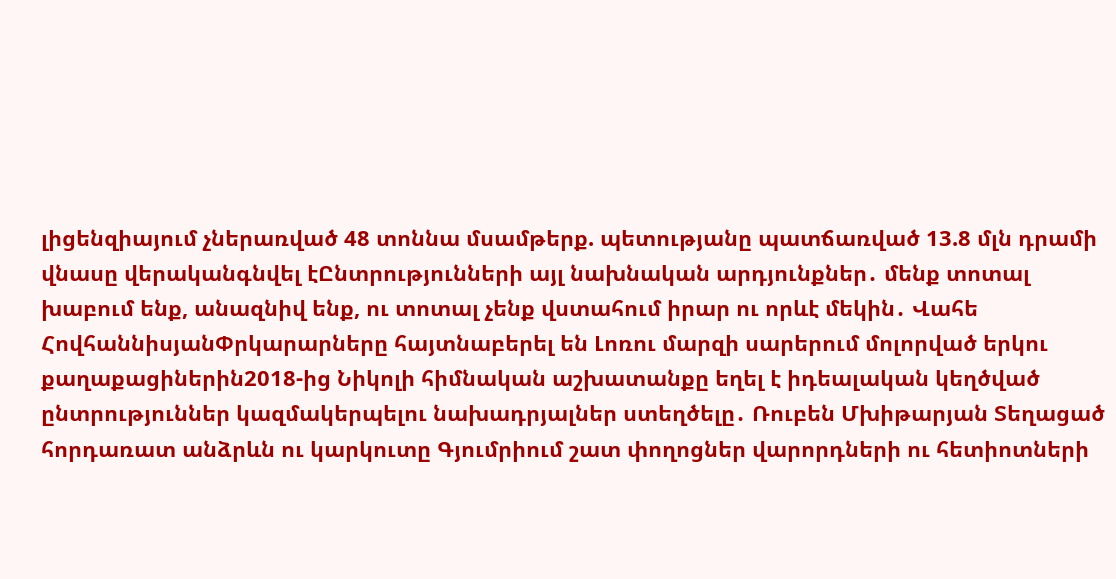լիցենզիայում չներառված 48 տոննա մսամթերք. պետությանը պատճառված 13.8 մլն դրամի վնասը վերականգնվել էԸնտրությունների այլ նախնական արդյունքներ․ մենք տոտալ խաբում ենք, անազնիվ ենք, ու տոտալ չենք վստահում իրար ու որևէ մեկին․ Վահե ՀովհաննիսյանՓրկարարները հայտնաբերել են Լոռու մարզի սարերում մոլորված երկու քաղաքացիներին2018-ից Նիկոլի հիմնական աշխատանքը եղել է իդեալական կեղծված ընտրություններ կազմակերպելու նախադրյալներ ստեղծելը․ Ռուբեն Մխիթարյան Տեղացած հորդառատ անձրևն ու կարկուտը Գյումրիում շատ փողոցներ վարորդների ու հետիոտների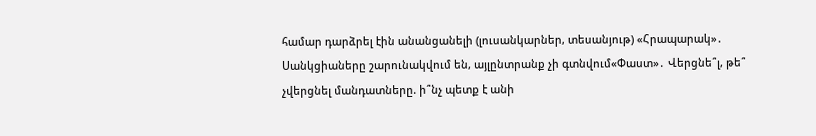համար դարձրել էին անանցանելի (լուսանկարներ, տեսանյութ) «Հրապարակ»․ Սանկցիաները շարունակվում են, այլընտրանք չի գտնվում«Փաստ»․ Վերցնե՞լ, թե՞ չվերցնել մանդատները. ի՞նչ պետք է անի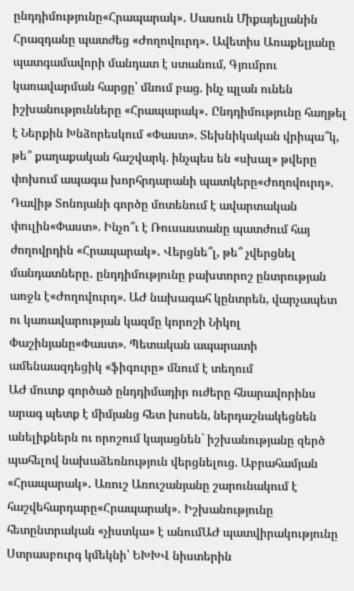ընդդիմությունը«Հրապարակ»․ Սասուն Միքայելյանին Հրազդանը պատժեց «Ժողովուրդ»․ Ավետիս Առաքելյանը պատգամավորի մանդատ է ստանում, Գյումրու կառավարման հարցը՝ մնում բաց. ինչ պլան ունեն իշխանությունները «Հրապարակ»․ Ընդդիմությունը հաղթել է Ներքին Խնձորեսկում «Փաստ». Տեխնիկական վրիպա՞կ, թե՞ քաղաքական հաշվարկ. ինչպես են «սխալ» թվերը փոխում ապագա խորհրդարանի պատկերը«Ժողովուրդ». Դավիթ Տոնոյանի գործը մոտենում է ավարտական փուլին«Փաստ». Ինչո՞ւ է Ռուսաստանը պատժում հայ ժողովրդին «Հրապարակ»․ Վերցնե՞լ, թե՞ չվերցնել մանդատները․ ընդդիմությունը բախտորոշ ընտրության առջև է«Ժողովուրդ». ԱԺ նախագահ կընտրեն, վարչապետ ու կառավարության կազմը կորոշի Նիկոլ Փաշինյանը«Փաստ». Պետական ապարատի ամենաազդեցիկ «ֆիգուրը» մնում է տեղում
ԱԺ մուտք գործած ընդդիմադիր ուժերը հնարավորինս արագ պետք է միմյանց հետ խոսեն, ներդաշնակեցնեն անելիքներն ու որոշում կայացնեն` իշխանությանը զերծ պահելով նախաձեռնություն վերցնելուց. Աբրահամյան
«Հրապարակ»․ Առուշ Առուշանյանը շարունակում է հաշվեհարդարը«Հրապարակ»․ Իշխանությունը հետընտրական «չիստկա» է անումԱԺ պատվիրակությունը Ստրասբուրգ կմեկնի՝ ԵԽԽՎ նիստերին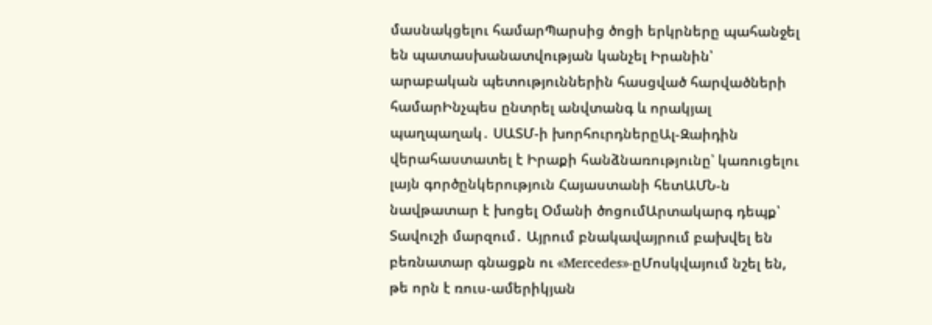մասնակցելու համարՊարսից ծոցի երկրները պահանջել են պատասխանատվության կանչել Իրանին՝ արաբական պետություններին հասցված հարվածների համարԻնչպես ընտրել անվտանգ և որակյալ պաղպաղակ․ ՍԱՏՄ-ի խորհուրդներըԱլ-Զաիդին վերահաստատել է Իրաքի հանձնառությունը՝ կառուցելու լայն գործընկերություն Հայաստանի հետԱՄՆ-ն նավթատար է խոցել Օմանի ծոցումԱրտակարգ դեպք՝ Տավուշի մարզում․ Այրում բնակավայրում բախվել են բեռնատար գնացքն ու «Mercedes»-ըՄոսկվայում նշել են, թե որն է ռուս-ամերիկյան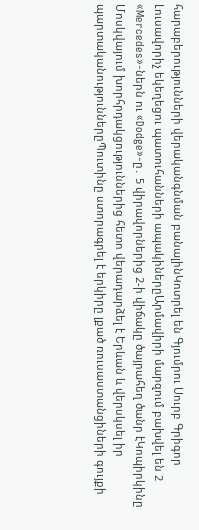հարաբերությունների վերականգնման բանալինԿոտրել են Գյումրու Սուրբ Գրիգոր Լուսավորիչ եկեղեցու պատուհանների ապակիներըԱրմավիրի մարզում բախվել են 2 «Mercedes»-ներն ու «Dodge»-ը․ 5 վիրավորներից 2-ի վիճակը ծայրահեղ ծանր էԿոպիրկինը Մոսկվայում խորհրդակցություններից հետո վերադարձել է Երևան և վերսկսել իր պարտականություններըՊուտինը ստորագրել է երկիրը լքած ռուսաստանցիների գույքի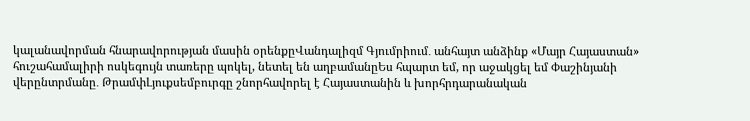կալանավորման հնարավորության մասին օրենքըՎանդալիզմ Գյումրիում․ անհայտ անձինք «Մայր Հայաստան» հուշահամալիրի ոսկեգույն տառերը պոկել, նետել են աղբամանըԵս հպարտ եմ, որ աջակցել եմ Փաշինյանի վերընտրմանը․ ԹրամփԼյուքսեմբուրգը շնորհավորել է Հայաստանին և խորհրդարանական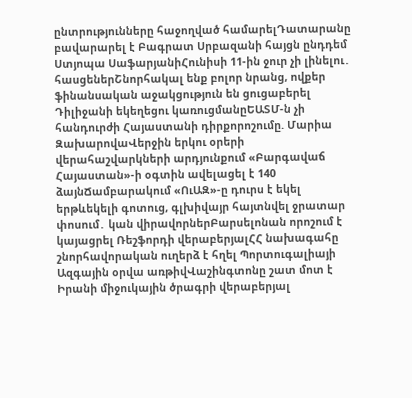ընտրությունները հաջողված համարելԴատարանը բավարարել է Բագրատ Սրբազանի հայցն ընդդեմ Ստյոպա ՍաֆարյանիՀունիսի 11-ին ջուր չի լինելու․ հասցեներՇնորհակալ ենք բոլոր նրանց, ովքեր ֆինանսական աջակցություն են ցուցաբերել Դիլիջանի եկեղեցու կառուցմանըԵԱՏՄ-ն չի հանդուրժի Հայաստանի դիրքորոշումը. Մարիա ԶախարովաՎերջին երկու օրերի վերահաշվարկների արդյունքում «Բարգավաճ Հայաստան»-ի օգտին ավելացել է 140 ձայնՃամբարակում «ՈւԱԶ»-ը դուրս է եկել երթևեկելի գոտուց, գլխիվայր հայտնվել ջրատար փոսում․ կան վիրավորներԲարսելոնան որոշում է կայացրել Ռեշֆորդի վերաբերյալՀՀ նախագահը շնորհավորական ուղերձ է հղել Պորտուգալիայի Ազգային օրվա առթիվՎաշինգտոնը շատ մոտ է Իրանի միջուկային ծրագրի վերաբերյալ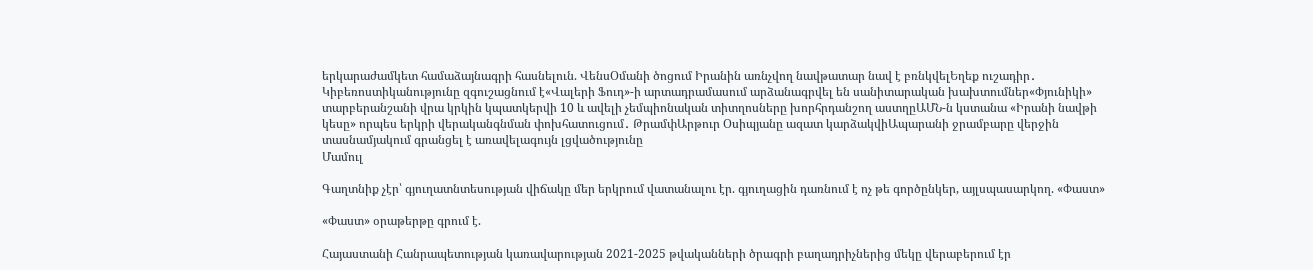երկարաժամկետ համաձայնագրի հասնելուն. ՎենսՕմանի ծոցում Իրանին առնչվող նավթատար նավ է բռնկվելԵղեք ուշադիր․ Կիբեռոստիկանությունը զգուշացնում է«Վալերի Ֆուդ»-ի արտադրամասում արձանագրվել են սանիտարական խախտումներ«Փյունիկի» տարբերանշանի վրա կրկին կպատկերվի 10 և ավելի չեմպիոնական տիտղոսները խորհրդանշող աստղըԱՄՆ-ն կստանա «Իրանի նավթի կեսը» որպես երկրի վերականգնման փոխհատուցում․ ԹրամփԱրթուր Օսիպյանը ազատ կարձակվիԱպարանի ջրամբարը վերջին տասնամյակում գրանցել է առավելագույն լցվածությունը
Մամուլ

Գաղտնիք չէր՝ գյուղատնտեսության վիճակը մեր երկրում վատանալու էր. գյուղացին դառնում է ոչ թե գործընկեր, այլսպասարկող. «Փաստ»

«Փաստ» օրաթերթը գրում է.

Հայաստանի Հանրապետության կառավարության 2021-2025 թվականների ծրագրի բաղադրիչներից մեկը վերաբերում էր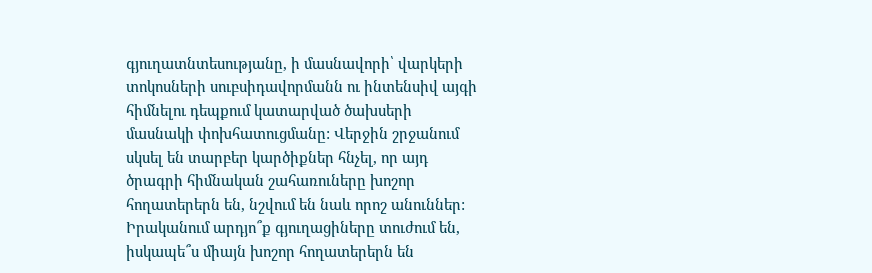գյուղատնտեսությանը, ի մասնավորի՝ վարկերի տոկոսների սուբսիդավորմանն ու ինտենսիվ այգի հիմնելու դեպքում կատարված ծախսերի մասնակի փոխհատուցմանը: Վերջին շրջանում սկսել են տարբեր կարծիքներ հնչել, որ այդ ծրագրի հիմնական շահառուները խոշոր հողատերերն են, նշվում են նաև որոշ անուններ: Իրականում արդյո՞ք գյուղացիները տուժում են, իսկապե՞ս միայն խոշոր հողատերերն են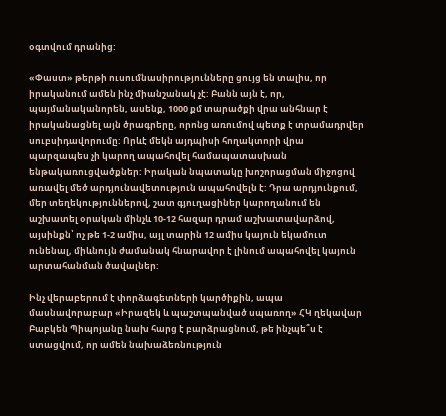օգտվում դրանից:

«Փաստ» թերթի ուսումնասիրությունները ցույց են տալիս, որ իրականում ամեն ինչ միանշանակ չէ: Բանն այն է, որ, պայմանականորեն, ասենք, 1000 քմ տարածքի վրա անհնար է իրականացնել այն ծրագրերը, որոնց առումով պետք է տրամադրվեր սուբսիդավորումը: Որևէ մեկն այդպիսի հողակտորի վրա պարզապես չի կարող ապահովել համապատասխան ենթակառուցվածքներ: Իրական նպատակը խոշորացման միջոցով առավել մեծ արդյունավետություն ապահովելն է: Դրա արդյունքում, մեր տեղեկություններով, շատ գյուղացիներ կարողանում են աշխատել օրական մինչև 10-12 հազար դրամ աշխատավարձով, այսինքն՝ ոչ թե 1-2 ամիս, այլ տարին 12 ամիս կայուն եկամուտ ունենալ, միևնույն ժամանակ հնարավոր է լինում ապահովել կայուն արտահանման ծավալներ:

Ինչ վերաբերում է փորձագետների կարծիքին, ապա մասնավորաբար «Իրազեկ և պաշտպանված սպառող» ՀԿ ղեկավար Բաբկեն Պիպոյանը նախ հարց է բարձրացնում, թե ինչպե՞ս է ստացվում, որ ամեն նախաձեռնություն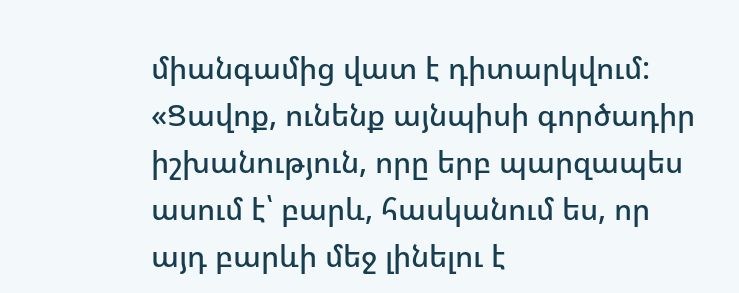միանգամից վատ է դիտարկվում: «Ցավոք, ունենք այնպիսի գործադիր իշխանություն, որը երբ պարզապես ասում է՝ բարև, հասկանում ես, որ այդ բարևի մեջ լինելու է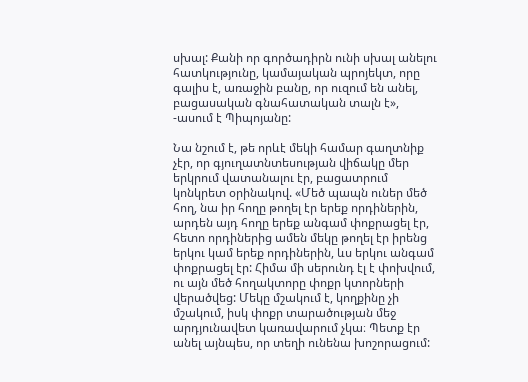սխալ: Քանի որ գործադիրն ունի սխալ անելու հատկությունը, կամայական պրոյեկտ, որը գալիս է, առաջին բանը, որ ուզում են անել, բացասական գնահատական տալն է», -ասում է Պիպոյանը:

Նա նշում է, թե որևէ մեկի համար գաղտնիք չէր, որ գյուղատնտեսության վիճակը մեր երկրում վատանալու էր, բացատրում կոնկրետ օրինակով. «Մեծ պապն ուներ մեծ հող, նա իր հողը թողել էր երեք որդիներին, արդեն այդ հողը երեք անգամ փոքրացել էր, հետո որդիներից ամեն մեկը թողել էր իրենց երկու կամ երեք որդիներին, ևս երկու անգամ փոքրացել էր: Հիմա մի սերունդ էլ է փոխվում, ու այն մեծ հողակտորը փոքր կտորների վերածվեց: Մեկը մշակում է, կողքինը չի մշակում, իսկ փոքր տարածության մեջ արդյունավետ կառավարում չկա։ Պետք էր անել այնպես, որ տեղի ունենա խոշորացում: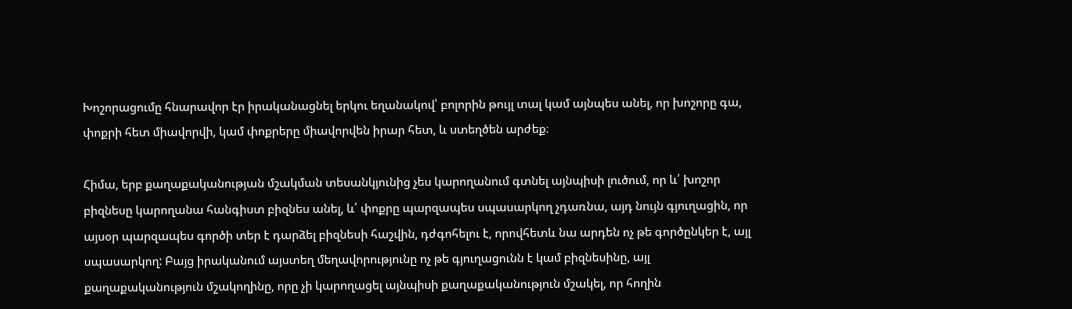Խոշորացումը հնարավոր էր իրականացնել երկու եղանակով՝ բոլորին թույլ տալ կամ այնպես անել, որ խոշորը գա, փոքրի հետ միավորվի, կամ փոքրերը միավորվեն իրար հետ, և ստեղծեն արժեք։

Հիմա, երբ քաղաքականության մշակման տեսանկյունից չես կարողանում գտնել այնպիսի լուծում, որ և՛ խոշոր բիզնեսը կարողանա հանգիստ բիզնես անել, և՛ փոքրը պարզապես սպասարկող չդառնա, այդ նույն գյուղացին, որ այսօր պարզապես գործի տեր է դարձել բիզնեսի հաշվին, դժգոհելու է, որովհետև նա արդեն ոչ թե գործընկեր է, այլ սպասարկող: Բայց իրականում այստեղ մեղավորությունը ոչ թե գյուղացունն է կամ բիզնեսինը, այլ քաղաքականություն մշակողինը, որը չի կարողացել այնպիսի քաղաքականություն մշակել, որ հողին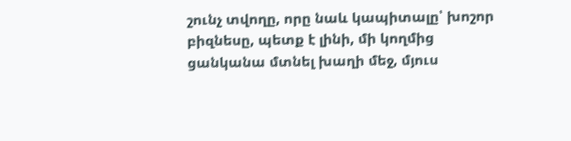շունչ տվողը, որը նաև կապիտալը՝ խոշոր բիզնեսը, պետք է լինի, մի կողմից ցանկանա մտնել խաղի մեջ, մյուս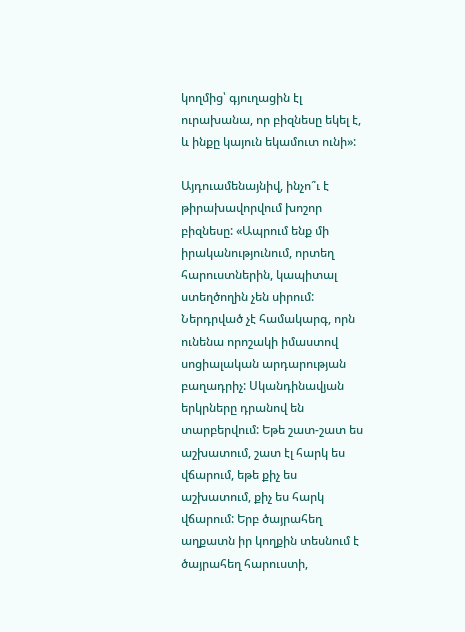կողմից՝ գյուղացին էլ ուրախանա, որ բիզնեսը եկել է, և ինքը կայուն եկամուտ ունի»:

Այդուամենայնիվ, ինչո՞ւ է թիրախավորվում խոշոր բիզնեսը: «Ապրում ենք մի իրականությունում, որտեղ հարուստներին, կապիտալ ստեղծողին չեն սիրում: Ներդրված չէ համակարգ, որն ունենա որոշակի իմաստով սոցիալական արդարության բաղադրիչ: Սկանդինավյան երկրները դրանով են տարբերվում: Եթե շատ-շատ ես աշխատում, շատ էլ հարկ ես վճարում, եթե քիչ ես աշխատում, քիչ ես հարկ վճարում: Երբ ծայրահեղ աղքատն իր կողքին տեսնում է ծայրահեղ հարուստի,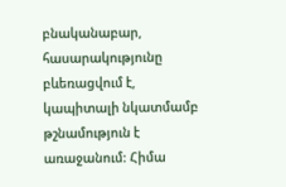բնականաբար, հասարակությունը բևեռացվում է, կապիտալի նկատմամբ թշնամություն է առաջանում: Հիմա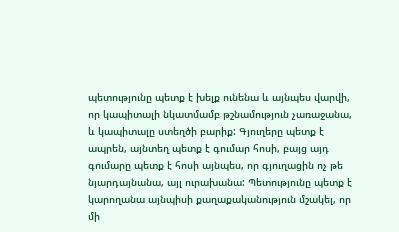պետությունը պետք է խելք ունենա և այնպես վարվի, որ կապիտալի նկատմամբ թշնամություն չառաջանա, և կապիտալը ստեղծի բարիք: Գյուղերը պետք է ապրեն, այնտեղ պետք է գումար հոսի, բայց այդ գումարը պետք է հոսի այնպես, որ գյուղացին ոչ թե նյարդայնանա, այլ ուրախանա: Պետությունը պետք է կարողանա այնպիսի քաղաքականություն մշակել, որ մի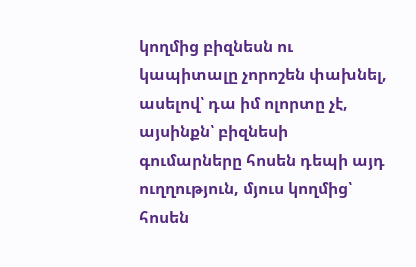կողմից բիզնեսն ու կապիտալը չորոշեն փախնել, ասելով՝ դա իմ ոլորտը չէ, այսինքն՝ բիզնեսի գումարները հոսեն դեպի այդ ուղղություն, մյուս կողմից՝ հոսեն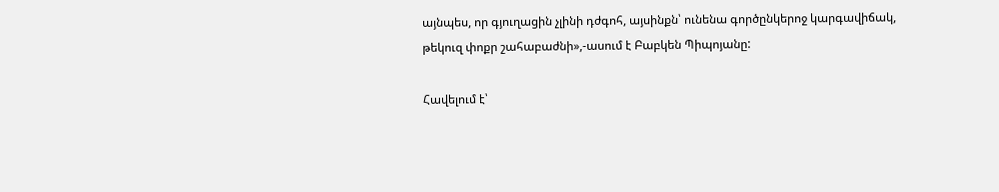այնպես, որ գյուղացին չլինի դժգոհ, այսինքն՝ ունենա գործընկերոջ կարգավիճակ, թեկուզ փոքր շահաբաժնի»,-ասում է Բաբկեն Պիպոյանը:

Հավելում է՝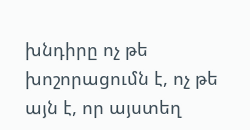խնդիրը ոչ թե խոշորացումն է, ոչ թե այն է, որ այստեղ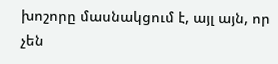խոշորը մասնակցում է, այլ այն, որ չեն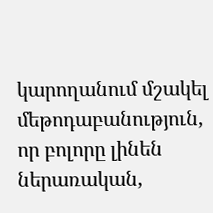կարողանում մշակել մեթոդաբանություն, որ բոլորը լինեն ներառական,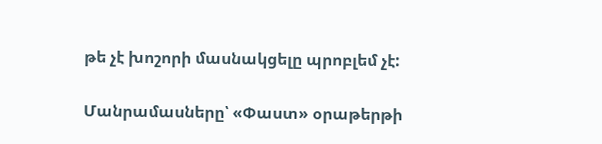թե չէ խոշորի մասնակցելը պրոբլեմ չէ:

Մանրամասները՝ «Փաստ» օրաթերթի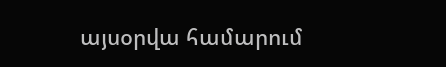այսօրվա համարում